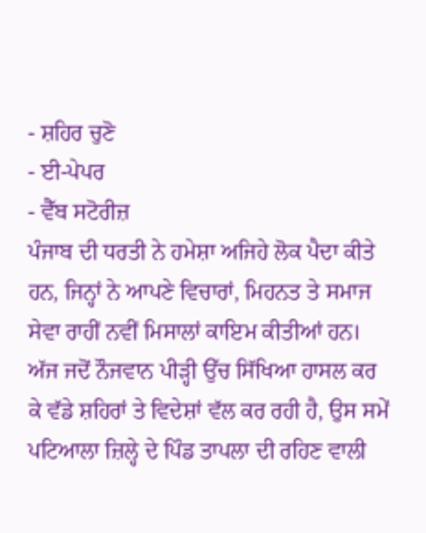- ਸ਼ਹਿਰ ਚੁਣੋ
- ਈ-ਪੇਪਰ
- ਵੈੱਬ ਸਟੋਰੀਜ਼
ਪੰਜਾਬ ਦੀ ਧਰਤੀ ਨੇ ਹਮੇਸ਼ਾ ਅਜਿਹੇ ਲੋਕ ਪੈਦਾ ਕੀਤੇ ਹਨ, ਜਿਨ੍ਹਾਂ ਨੇ ਆਪਣੇ ਵਿਚਾਰਾਂ, ਮਿਹਨਤ ਤੇ ਸਮਾਜ ਸੇਵਾ ਰਾਹੀਂ ਨਵੀਂ ਮਿਸਾਲਾਂ ਕਾਇਮ ਕੀਤੀਆਂ ਹਨ। ਅੱਜ ਜਦੋਂ ਨੌਜਵਾਨ ਪੀੜ੍ਹੀ ਉੱਚ ਸਿੱਖਿਆ ਹਾਸਲ ਕਰ ਕੇ ਵੱਡੇ ਸ਼ਹਿਰਾਂ ਤੇ ਵਿਦੇਸ਼ਾਂ ਵੱਲ ਕਰ ਰਹੀ ਹੈ, ਉਸ ਸਮੇਂ ਪਟਿਆਲਾ ਜ਼ਿਲ੍ਹੇ ਦੇ ਪਿੰਡ ਤਾਪਲਾ ਦੀ ਰਹਿਣ ਵਾਲੀ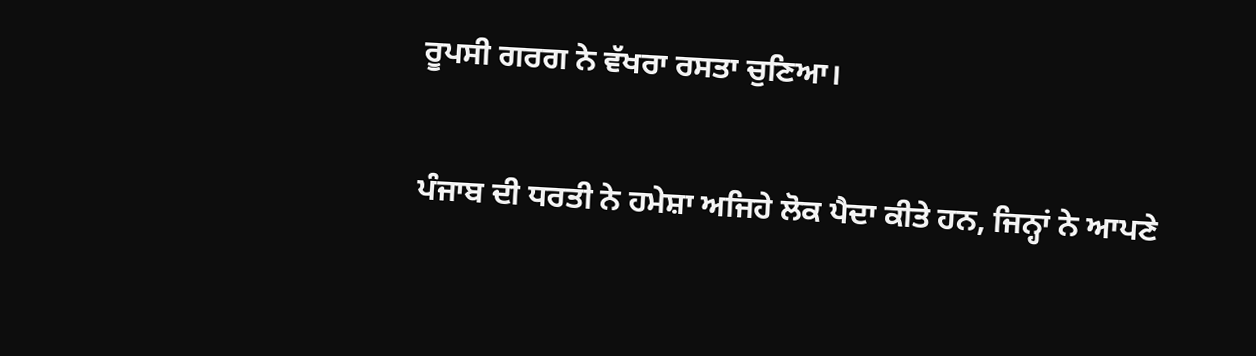ਰੂਪਸੀ ਗਰਗ ਨੇ ਵੱਖਰਾ ਰਸਤਾ ਚੁਣਿਆ।

ਪੰਜਾਬ ਦੀ ਧਰਤੀ ਨੇ ਹਮੇਸ਼ਾ ਅਜਿਹੇ ਲੋਕ ਪੈਦਾ ਕੀਤੇ ਹਨ, ਜਿਨ੍ਹਾਂ ਨੇ ਆਪਣੇ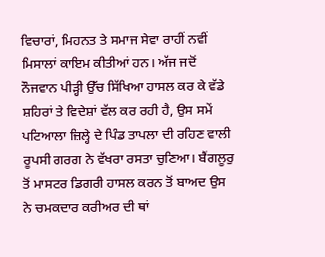ਵਿਚਾਰਾਂ, ਮਿਹਨਤ ਤੇ ਸਮਾਜ ਸੇਵਾ ਰਾਹੀਂ ਨਵੀਂ ਮਿਸਾਲਾਂ ਕਾਇਮ ਕੀਤੀਆਂ ਹਨ। ਅੱਜ ਜਦੋਂ ਨੌਜਵਾਨ ਪੀੜ੍ਹੀ ਉੱਚ ਸਿੱਖਿਆ ਹਾਸਲ ਕਰ ਕੇ ਵੱਡੇ ਸ਼ਹਿਰਾਂ ਤੇ ਵਿਦੇਸ਼ਾਂ ਵੱਲ ਕਰ ਰਹੀ ਹੈ, ਉਸ ਸਮੇਂ ਪਟਿਆਲਾ ਜ਼ਿਲ੍ਹੇ ਦੇ ਪਿੰਡ ਤਾਪਲਾ ਦੀ ਰਹਿਣ ਵਾਲੀ ਰੂਪਸੀ ਗਰਗ ਨੇ ਵੱਖਰਾ ਰਸਤਾ ਚੁਣਿਆ। ਬੈਂਗਲੂਰੁ ਤੋਂ ਮਾਸਟਰ ਡਿਗਰੀ ਹਾਸਲ ਕਰਨ ਤੋਂ ਬਾਅਦ ਉਸ ਨੇ ਚਮਕਦਾਰ ਕਰੀਅਰ ਦੀ ਥਾਂ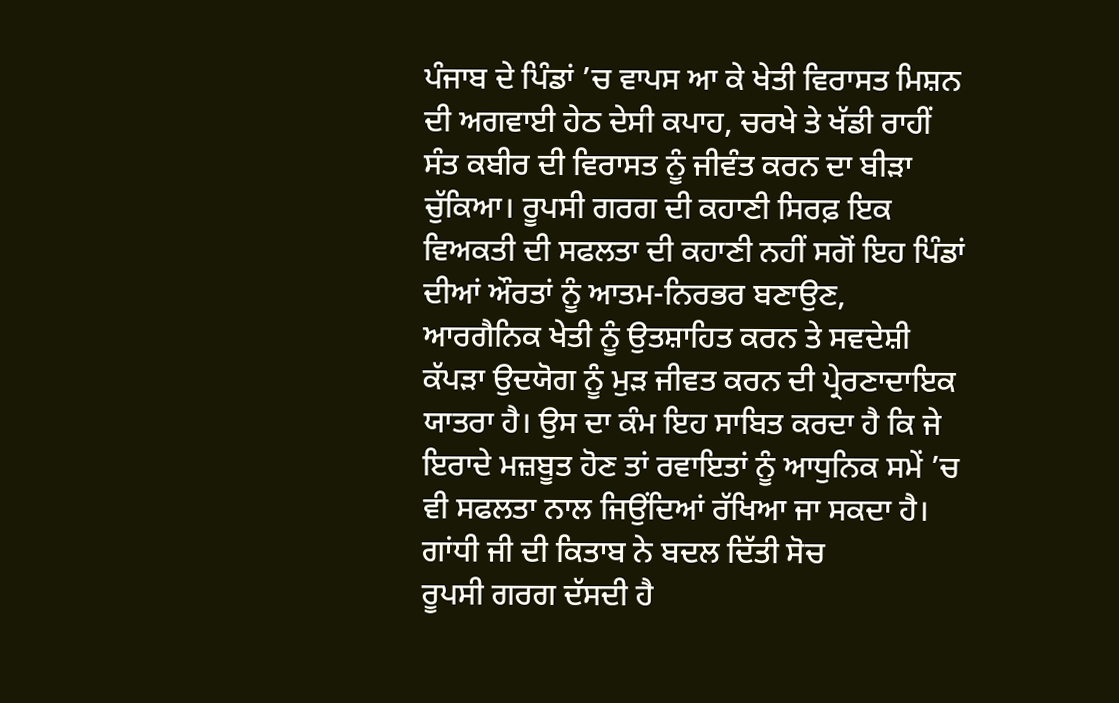ਪੰਜਾਬ ਦੇ ਪਿੰਡਾਂ ’ਚ ਵਾਪਸ ਆ ਕੇ ਖੇਤੀ ਵਿਰਾਸਤ ਮਿਸ਼ਨ ਦੀ ਅਗਵਾਈ ਹੇਠ ਦੇਸੀ ਕਪਾਹ, ਚਰਖੇ ਤੇ ਖੱਡੀ ਰਾਹੀਂ ਸੰਤ ਕਬੀਰ ਦੀ ਵਿਰਾਸਤ ਨੂੰ ਜੀਵੰਤ ਕਰਨ ਦਾ ਬੀੜਾ ਚੁੱਕਿਆ। ਰੂਪਸੀ ਗਰਗ ਦੀ ਕਹਾਣੀ ਸਿਰਫ਼ ਇਕ ਵਿਅਕਤੀ ਦੀ ਸਫਲਤਾ ਦੀ ਕਹਾਣੀ ਨਹੀਂ ਸਗੋਂ ਇਹ ਪਿੰਡਾਂ ਦੀਆਂ ਔਰਤਾਂ ਨੂੰ ਆਤਮ-ਨਿਰਭਰ ਬਣਾਉਣ, ਆਰਗੈਨਿਕ ਖੇਤੀ ਨੂੰ ਉਤਸ਼ਾਹਿਤ ਕਰਨ ਤੇ ਸਵਦੇਸ਼ੀ ਕੱਪੜਾ ਉਦਯੋਗ ਨੂੰ ਮੁੜ ਜੀਵਤ ਕਰਨ ਦੀ ਪ੍ਰੇਰਣਾਦਾਇਕ ਯਾਤਰਾ ਹੈ। ਉਸ ਦਾ ਕੰਮ ਇਹ ਸਾਬਿਤ ਕਰਦਾ ਹੈ ਕਿ ਜੇ ਇਰਾਦੇ ਮਜ਼ਬੂਤ ਹੋਣ ਤਾਂ ਰਵਾਇਤਾਂ ਨੂੰ ਆਧੁਨਿਕ ਸਮੇਂ ’ਚ ਵੀ ਸਫਲਤਾ ਨਾਲ ਜਿਉਂਦਿਆਂ ਰੱਖਿਆ ਜਾ ਸਕਦਾ ਹੈ।
ਗਾਂਧੀ ਜੀ ਦੀ ਕਿਤਾਬ ਨੇ ਬਦਲ ਦਿੱਤੀ ਸੋਚ
ਰੂਪਸੀ ਗਰਗ ਦੱਸਦੀ ਹੈ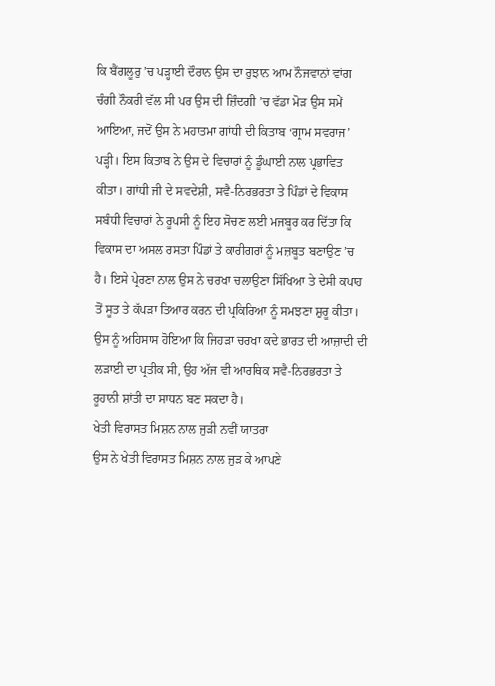ਕਿ ਬੈਂਗਲੂਰੁ ’ਚ ਪੜ੍ਹਾਈ ਦੌਰਾਨ ਉਸ ਦਾ ਰੁਝਾਨ ਆਮ ਨੌਜਵਾਨਾਂ ਵਾਂਗ ਚੰਗੀ ਨੌਕਰੀ ਵੱਲ ਸੀ ਪਰ ਉਸ ਦੀ ਜ਼ਿੰਦਗੀ ’ਚ ਵੱਡਾ ਮੋੜ ਉਸ ਸਮੇਂ ਆਇਆ, ਜਦੋਂ ਉਸ ਨੇ ਮਹਾਤਮਾ ਗਾਂਧੀ ਦੀ ਕਿਤਾਬ ‘ਗ੍ਰਾਮ ਸਵਰਾਜ’ ਪੜ੍ਹੀ। ਇਸ ਕਿਤਾਬ ਨੇ ਉਸ ਦੇ ਵਿਚਾਰਾਂ ਨੂੰ ਡੂੰਘਾਈ ਨਾਲ ਪ੍ਰਭਾਵਿਤ ਕੀਤਾ। ਗਾਂਧੀ ਜੀ ਦੇ ਸਵਦੇਸ਼ੀ, ਸਵੈ-ਨਿਰਭਰਤਾ ਤੇ ਪਿੰਡਾਂ ਦੇ ਵਿਕਾਸ ਸਬੰਧੀ ਵਿਚਾਰਾਂ ਨੇ ਰੂਪਸੀ ਨੂੰ ਇਹ ਸੋਚਣ ਲਈ ਮਜਬੂਰ ਕਰ ਦਿੱਤਾ ਕਿ ਵਿਕਾਸ ਦਾ ਅਸਲ ਰਸਤਾ ਪਿੰਡਾਂ ਤੇ ਕਾਰੀਗਰਾਂ ਨੂੰ ਮਜ਼ਬੂਤ ਬਣਾਉਣ ’ਚ ਹੈ। ਇਸੇ ਪ੍ਰੇਰਣਾ ਨਾਲ ਉਸ ਨੇ ਚਰਖਾ ਚਲਾਉਣਾ ਸਿੱਖਿਆ ਤੇ ਦੇਸੀ ਕਪਾਹ ਤੋਂ ਸੂਤ ਤੇ ਕੱਪੜਾ ਤਿਆਰ ਕਰਨ ਦੀ ਪ੍ਰਕਿਰਿਆ ਨੂੰ ਸਮਝਣਾ ਸ਼ੁਰੂ ਕੀਤਾ। ਉਸ ਨੂੰ ਅਹਿਸਾਸ ਹੋਇਆ ਕਿ ਜਿਹੜਾ ਚਰਖਾ ਕਦੇ ਭਾਰਤ ਦੀ ਆਜ਼ਾਦੀ ਦੀ ਲੜਾਈ ਦਾ ਪ੍ਰਤੀਕ ਸੀ, ਉਹ ਅੱਜ ਵੀ ਆਰਥਿਕ ਸਵੈ-ਨਿਰਭਰਤਾ ਤੇ ਰੂਹਾਨੀ ਸ਼ਾਂਤੀ ਦਾ ਸਾਧਨ ਬਣ ਸਕਦਾ ਹੈ।
ਖੇਤੀ ਵਿਰਾਸਤ ਮਿਸ਼ਨ ਨਾਲ ਜੁੜੀ ਨਵੀਂ ਯਾਤਰਾ
ਉਸ ਨੇ ਖੇਤੀ ਵਿਰਾਸਤ ਮਿਸ਼ਨ ਨਾਲ ਜੁੜ ਕੇ ਆਪਣੇ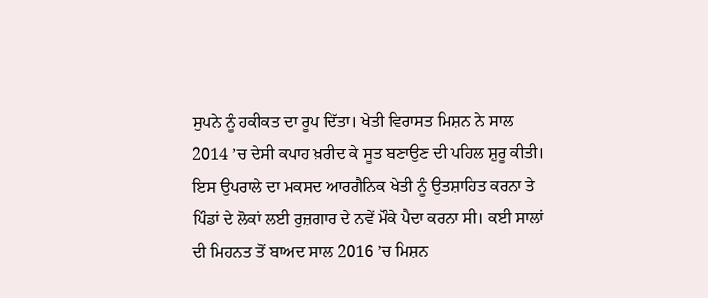ਸੁਪਨੇ ਨੂੰ ਹਕੀਕਤ ਦਾ ਰੂਪ ਦਿੱਤਾ। ਖੇਤੀ ਵਿਰਾਸਤ ਮਿਸ਼ਨ ਨੇ ਸਾਲ 2014 ’ਚ ਦੇਸੀ ਕਪਾਹ ਖ਼ਰੀਦ ਕੇ ਸੂਤ ਬਣਾਉਣ ਦੀ ਪਹਿਲ ਸ਼ੁਰੂ ਕੀਤੀ। ਇਸ ਉਪਰਾਲੇ ਦਾ ਮਕਸਦ ਆਰਗੈਨਿਕ ਖੇਤੀ ਨੂੰ ਉਤਸ਼ਾਹਿਤ ਕਰਨਾ ਤੇ ਪਿੰਡਾਂ ਦੇ ਲੋਕਾਂ ਲਈ ਰੁਜ਼ਗਾਰ ਦੇ ਨਵੇਂ ਮੌਕੇ ਪੈਦਾ ਕਰਨਾ ਸੀ। ਕਈ ਸਾਲਾਂ ਦੀ ਮਿਹਨਤ ਤੋਂ ਬਾਅਦ ਸਾਲ 2016 ’ਚ ਮਿਸ਼ਨ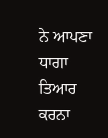ਨੇ ਆਪਣਾ ਧਾਗਾ ਤਿਆਰ ਕਰਨਾ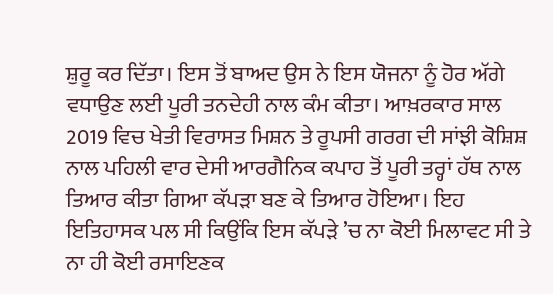ਸ਼ੁਰੂ ਕਰ ਦਿੱਤਾ। ਇਸ ਤੋਂ ਬਾਅਦ ਉਸ ਨੇ ਇਸ ਯੋਜਨਾ ਨੂੰ ਹੋਰ ਅੱਗੇ ਵਧਾਉਣ ਲਈ ਪੂਰੀ ਤਨਦੇਹੀ ਨਾਲ ਕੰਮ ਕੀਤਾ। ਆਖ਼ਰਕਾਰ ਸਾਲ 2019 ਵਿਚ ਖੇਤੀ ਵਿਰਾਸਤ ਮਿਸ਼ਨ ਤੇ ਰੂਪਸੀ ਗਰਗ ਦੀ ਸਾਂਝੀ ਕੋਸ਼ਿਸ਼ ਨਾਲ ਪਹਿਲੀ ਵਾਰ ਦੇਸੀ ਆਰਗੈਨਿਕ ਕਪਾਹ ਤੋਂ ਪੂਰੀ ਤਰ੍ਹਾਂ ਹੱਥ ਨਾਲ ਤਿਆਰ ਕੀਤਾ ਗਿਆ ਕੱਪੜਾ ਬਣ ਕੇ ਤਿਆਰ ਹੋਇਆ। ਇਹ ਇਤਿਹਾਸਕ ਪਲ ਸੀ ਕਿਉਂਕਿ ਇਸ ਕੱਪੜੇ ’ਚ ਨਾ ਕੋਈ ਮਿਲਾਵਟ ਸੀ ਤੇ ਨਾ ਹੀ ਕੋਈ ਰਸਾਇਣਕ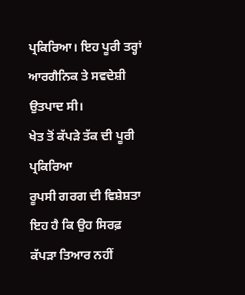ਪ੍ਰਕਿਰਿਆ। ਇਹ ਪੂਰੀ ਤਰ੍ਹਾਂ ਆਰਗੈਨਿਕ ਤੇ ਸਵਦੇਸ਼ੀ ਉਤਪਾਦ ਸੀ।
ਖੇਤ ਤੋਂ ਕੱਪੜੇ ਤੱਕ ਦੀ ਪੂਰੀ ਪ੍ਰਕਿਰਿਆ
ਰੂਪਸੀ ਗਰਗ ਦੀ ਵਿਸ਼ੇਸ਼ਤਾ ਇਹ ਹੈ ਕਿ ਉਹ ਸਿਰਫ਼ ਕੱਪੜਾ ਤਿਆਰ ਨਹੀਂ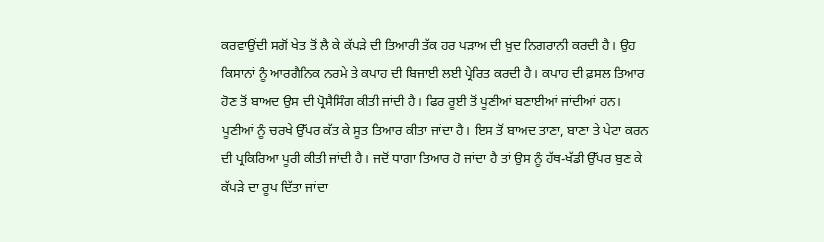ਕਰਵਾਉਂਦੀ ਸਗੋਂ ਖੇਤ ਤੋਂ ਲੈ ਕੇ ਕੱਪੜੇ ਦੀ ਤਿਆਰੀ ਤੱਕ ਹਰ ਪੜਾਅ ਦੀ ਖ਼ੁਦ ਨਿਗਰਾਨੀ ਕਰਦੀ ਹੈ। ਉਹ ਕਿਸਾਨਾਂ ਨੂੰ ਆਰਗੈਨਿਕ ਨਰਮੇ ਤੇ ਕਪਾਹ ਦੀ ਬਿਜਾਈ ਲਈ ਪ੍ਰੇਰਿਤ ਕਰਦੀ ਹੈ। ਕਪਾਹ ਦੀ ਫ਼ਸਲ ਤਿਆਰ ਹੋਣ ਤੋਂ ਬਾਅਦ ਉਸ ਦੀ ਪ੍ਰੋਸੈਸਿੰਗ ਕੀਤੀ ਜਾਂਦੀ ਹੈ। ਫਿਰ ਰੂਈ ਤੋਂ ਪੂਣੀਆਂ ਬਣਾਈਆਂ ਜਾਂਦੀਆਂ ਹਨ। ਪੂਣੀਆਂ ਨੂੰ ਚਰਖੇ ਉੱਪਰ ਕੱਤ ਕੇ ਸੂਤ ਤਿਆਰ ਕੀਤਾ ਜਾਂਦਾ ਹੈ। ਇਸ ਤੋਂ ਬਾਅਦ ਤਾਣਾ, ਬਾਣਾ ਤੇ ਪੇਟਾ ਕਰਨ ਦੀ ਪ੍ਰਕਿਰਿਆ ਪੂਰੀ ਕੀਤੀ ਜਾਂਦੀ ਹੈ। ਜਦੋਂ ਧਾਗਾ ਤਿਆਰ ਹੋ ਜਾਂਦਾ ਹੈ ਤਾਂ ਉਸ ਨੂੰ ਹੱਥ-ਖੱਡੀ ਉੱਪਰ ਬੁਣ ਕੇ ਕੱਪੜੇ ਦਾ ਰੂਪ ਦਿੱਤਾ ਜਾਂਦਾ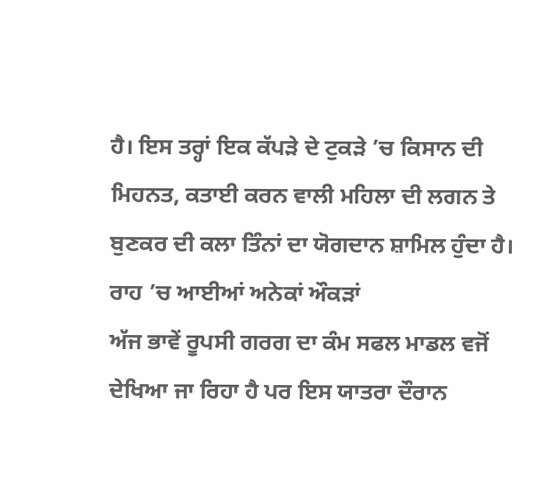ਹੈ। ਇਸ ਤਰ੍ਹਾਂ ਇਕ ਕੱਪੜੇ ਦੇ ਟੁਕੜੇ ’ਚ ਕਿਸਾਨ ਦੀ ਮਿਹਨਤ, ਕਤਾਈ ਕਰਨ ਵਾਲੀ ਮਹਿਲਾ ਦੀ ਲਗਨ ਤੇ ਬੁਣਕਰ ਦੀ ਕਲਾ ਤਿੰਨਾਂ ਦਾ ਯੋਗਦਾਨ ਸ਼ਾਮਿਲ ਹੁੰਦਾ ਹੈ।
ਰਾਹ ’ਚ ਆਈਆਂ ਅਨੇਕਾਂ ਔਕੜਾਂ
ਅੱਜ ਭਾਵੇਂ ਰੂਪਸੀ ਗਰਗ ਦਾ ਕੰਮ ਸਫਲ ਮਾਡਲ ਵਜੋਂ ਦੇਖਿਆ ਜਾ ਰਿਹਾ ਹੈ ਪਰ ਇਸ ਯਾਤਰਾ ਦੌਰਾਨ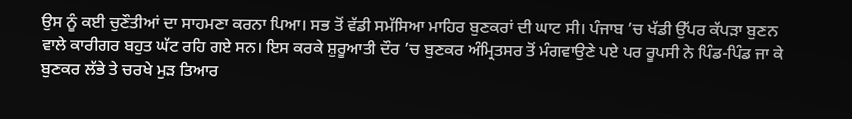ਉਸ ਨੂੰ ਕਈ ਚੁਣੌਤੀਆਂ ਦਾ ਸਾਹਮਣਾ ਕਰਨਾ ਪਿਆ। ਸਭ ਤੋਂ ਵੱਡੀ ਸਮੱਸਿਆ ਮਾਹਿਰ ਬੁਣਕਰਾਂ ਦੀ ਘਾਟ ਸੀ। ਪੰਜਾਬ ’ਚ ਖੱਡੀ ਉੱਪਰ ਕੱਪੜਾ ਬੁਣਨ ਵਾਲੇ ਕਾਰੀਗਰ ਬਹੁਤ ਘੱਟ ਰਹਿ ਗਏ ਸਨ। ਇਸ ਕਰਕੇ ਸ਼ੁਰੂਆਤੀ ਦੌਰ ’ਚ ਬੁਣਕਰ ਅੰਮ੍ਰਿਤਸਰ ਤੋਂ ਮੰਗਵਾਉਣੇ ਪਏ ਪਰ ਰੂਪਸੀ ਨੇ ਪਿੰਡ-ਪਿੰਡ ਜਾ ਕੇ ਬੁਣਕਰ ਲੱਭੇ ਤੇ ਚਰਖੇ ਮੁੜ ਤਿਆਰ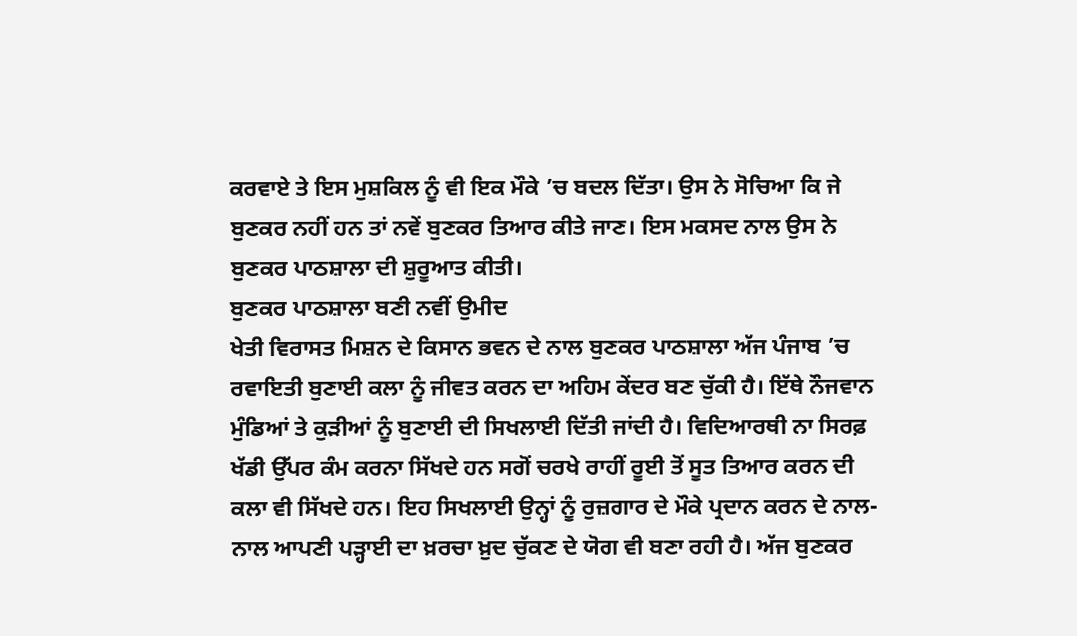ਕਰਵਾਏ ਤੇ ਇਸ ਮੁਸ਼ਕਿਲ ਨੂੰ ਵੀ ਇਕ ਮੌਕੇ ’ਚ ਬਦਲ ਦਿੱਤਾ। ਉਸ ਨੇ ਸੋਚਿਆ ਕਿ ਜੇ ਬੁਣਕਰ ਨਹੀਂ ਹਨ ਤਾਂ ਨਵੇਂ ਬੁਣਕਰ ਤਿਆਰ ਕੀਤੇ ਜਾਣ। ਇਸ ਮਕਸਦ ਨਾਲ ਉਸ ਨੇ ਬੁਣਕਰ ਪਾਠਸ਼ਾਲਾ ਦੀ ਸ਼ੁਰੂਆਤ ਕੀਤੀ।
ਬੁਣਕਰ ਪਾਠਸ਼ਾਲਾ ਬਣੀ ਨਵੀਂ ਉਮੀਦ
ਖੇਤੀ ਵਿਰਾਸਤ ਮਿਸ਼ਨ ਦੇ ਕਿਸਾਨ ਭਵਨ ਦੇ ਨਾਲ ਬੁਣਕਰ ਪਾਠਸ਼ਾਲਾ ਅੱਜ ਪੰਜਾਬ ’ਚ ਰਵਾਇਤੀ ਬੁਣਾਈ ਕਲਾ ਨੂੰ ਜੀਵਤ ਕਰਨ ਦਾ ਅਹਿਮ ਕੇਂਦਰ ਬਣ ਚੁੱਕੀ ਹੈ। ਇੱਥੇ ਨੌਜਵਾਨ ਮੁੰਡਿਆਂ ਤੇ ਕੁੜੀਆਂ ਨੂੰ ਬੁਣਾਈ ਦੀ ਸਿਖਲਾਈ ਦਿੱਤੀ ਜਾਂਦੀ ਹੈ। ਵਿਦਿਆਰਥੀ ਨਾ ਸਿਰਫ਼ ਖੱਡੀ ਉੱਪਰ ਕੰਮ ਕਰਨਾ ਸਿੱਖਦੇ ਹਨ ਸਗੋਂ ਚਰਖੇ ਰਾਹੀਂ ਰੂਈ ਤੋਂ ਸੂਤ ਤਿਆਰ ਕਰਨ ਦੀ ਕਲਾ ਵੀ ਸਿੱਖਦੇ ਹਨ। ਇਹ ਸਿਖਲਾਈ ਉਨ੍ਹਾਂ ਨੂੰ ਰੁਜ਼ਗਾਰ ਦੇ ਮੌਕੇ ਪ੍ਰਦਾਨ ਕਰਨ ਦੇ ਨਾਲ-ਨਾਲ ਆਪਣੀ ਪੜ੍ਹਾਈ ਦਾ ਖ਼ਰਚਾ ਖ਼ੁਦ ਚੁੱਕਣ ਦੇ ਯੋਗ ਵੀ ਬਣਾ ਰਹੀ ਹੈ। ਅੱਜ ਬੁਣਕਰ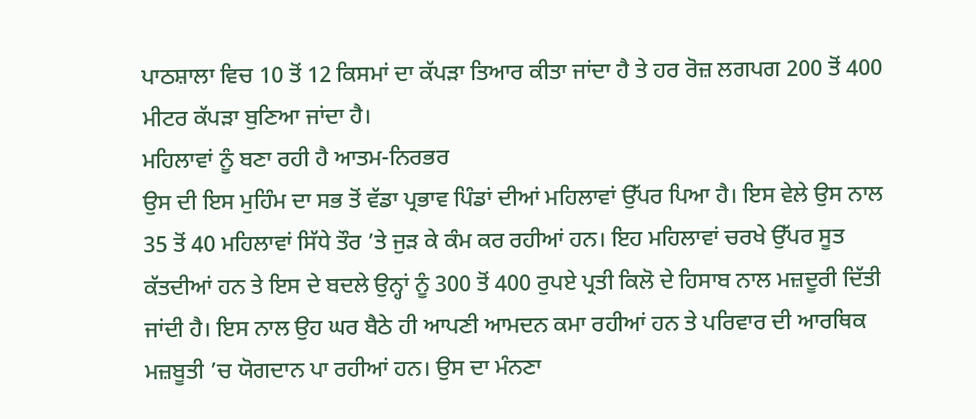ਪਾਠਸ਼ਾਲਾ ਵਿਚ 10 ਤੋਂ 12 ਕਿਸਮਾਂ ਦਾ ਕੱਪੜਾ ਤਿਆਰ ਕੀਤਾ ਜਾਂਦਾ ਹੈ ਤੇ ਹਰ ਰੋਜ਼ ਲਗਪਗ 200 ਤੋਂ 400 ਮੀਟਰ ਕੱਪੜਾ ਬੁਣਿਆ ਜਾਂਦਾ ਹੈ।
ਮਹਿਲਾਵਾਂ ਨੂੰ ਬਣਾ ਰਹੀ ਹੈ ਆਤਮ-ਨਿਰਭਰ
ਉਸ ਦੀ ਇਸ ਮੁਹਿੰਮ ਦਾ ਸਭ ਤੋਂ ਵੱਡਾ ਪ੍ਰਭਾਵ ਪਿੰਡਾਂ ਦੀਆਂ ਮਹਿਲਾਵਾਂ ਉੱਪਰ ਪਿਆ ਹੈ। ਇਸ ਵੇਲੇ ਉਸ ਨਾਲ 35 ਤੋਂ 40 ਮਹਿਲਾਵਾਂ ਸਿੱਧੇ ਤੌਰ ’ਤੇ ਜੁੜ ਕੇ ਕੰਮ ਕਰ ਰਹੀਆਂ ਹਨ। ਇਹ ਮਹਿਲਾਵਾਂ ਚਰਖੇ ਉੱਪਰ ਸੂਤ ਕੱਤਦੀਆਂ ਹਨ ਤੇ ਇਸ ਦੇ ਬਦਲੇ ਉਨ੍ਹਾਂ ਨੂੰ 300 ਤੋਂ 400 ਰੁਪਏ ਪ੍ਰਤੀ ਕਿਲੋ ਦੇ ਹਿਸਾਬ ਨਾਲ ਮਜ਼ਦੂਰੀ ਦਿੱਤੀ ਜਾਂਦੀ ਹੈ। ਇਸ ਨਾਲ ਉਹ ਘਰ ਬੈਠੇ ਹੀ ਆਪਣੀ ਆਮਦਨ ਕਮਾ ਰਹੀਆਂ ਹਨ ਤੇ ਪਰਿਵਾਰ ਦੀ ਆਰਥਿਕ ਮਜ਼ਬੂਤੀ ’ਚ ਯੋਗਦਾਨ ਪਾ ਰਹੀਆਂ ਹਨ। ਉਸ ਦਾ ਮੰਨਣਾ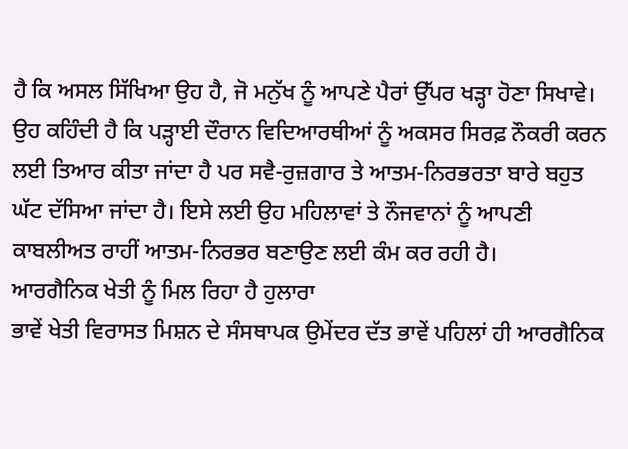ਹੈ ਕਿ ਅਸਲ ਸਿੱਖਿਆ ਉਹ ਹੈ, ਜੋ ਮਨੁੱਖ ਨੂੰ ਆਪਣੇ ਪੈਰਾਂ ਉੱਪਰ ਖੜ੍ਹਾ ਹੋਣਾ ਸਿਖਾਵੇ। ਉਹ ਕਹਿੰਦੀ ਹੈ ਕਿ ਪੜ੍ਹਾਈ ਦੌਰਾਨ ਵਿਦਿਆਰਥੀਆਂ ਨੂੰ ਅਕਸਰ ਸਿਰਫ਼ ਨੌਕਰੀ ਕਰਨ ਲਈ ਤਿਆਰ ਕੀਤਾ ਜਾਂਦਾ ਹੈ ਪਰ ਸਵੈ-ਰੁਜ਼ਗਾਰ ਤੇ ਆਤਮ-ਨਿਰਭਰਤਾ ਬਾਰੇ ਬਹੁਤ ਘੱਟ ਦੱਸਿਆ ਜਾਂਦਾ ਹੈ। ਇਸੇ ਲਈ ਉਹ ਮਹਿਲਾਵਾਂ ਤੇ ਨੌਜਵਾਨਾਂ ਨੂੰ ਆਪਣੀ ਕਾਬਲੀਅਤ ਰਾਹੀਂ ਆਤਮ-ਨਿਰਭਰ ਬਣਾਉਣ ਲਈ ਕੰਮ ਕਰ ਰਹੀ ਹੈ।
ਆਰਗੈਨਿਕ ਖੇਤੀ ਨੂੰ ਮਿਲ ਰਿਹਾ ਹੈ ਹੁਲਾਰਾ
ਭਾਵੇਂ ਖੇਤੀ ਵਿਰਾਸਤ ਮਿਸ਼ਨ ਦੇ ਸੰਸਥਾਪਕ ਉਮੇਂਦਰ ਦੱਤ ਭਾਵੇਂ ਪਹਿਲਾਂ ਹੀ ਆਰਗੈਨਿਕ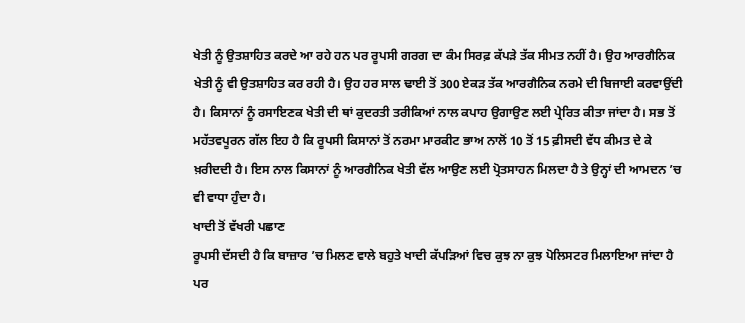ਖੇਤੀ ਨੂੰ ਉਤਸ਼ਾਹਿਤ ਕਰਦੇ ਆ ਰਹੇ ਹਨ ਪਰ ਰੂਪਸੀ ਗਰਗ ਦਾ ਕੰਮ ਸਿਰਫ਼ ਕੱਪੜੇ ਤੱਕ ਸੀਮਤ ਨਹੀਂ ਹੈ। ਉਹ ਆਰਗੈਨਿਕ ਖੇਤੀ ਨੂੰ ਵੀ ਉਤਸ਼ਾਹਿਤ ਕਰ ਰਹੀ ਹੈ। ਉਹ ਹਰ ਸਾਲ ਢਾਈ ਤੋਂ 300 ਏਕੜ ਤੱਕ ਆਰਗੈਨਿਕ ਨਰਮੇ ਦੀ ਬਿਜਾਈ ਕਰਵਾਉਂਦੀ ਹੈ। ਕਿਸਾਨਾਂ ਨੂੰ ਰਸਾਇਣਕ ਖੇਤੀ ਦੀ ਥਾਂ ਕੁਦਰਤੀ ਤਰੀਕਿਆਂ ਨਾਲ ਕਪਾਹ ਉਗਾਉਣ ਲਈ ਪ੍ਰੇਰਿਤ ਕੀਤਾ ਜਾਂਦਾ ਹੈ। ਸਭ ਤੋਂ ਮਹੱਤਵਪੂਰਨ ਗੱਲ ਇਹ ਹੈ ਕਿ ਰੂਪਸੀ ਕਿਸਾਨਾਂ ਤੋਂ ਨਰਮਾ ਮਾਰਕੀਟ ਭਾਅ ਨਾਲੋਂ 10 ਤੋਂ 15 ਫ਼ੀਸਦੀ ਵੱਧ ਕੀਮਤ ਦੇ ਕੇ ਖ਼ਰੀਦਦੀ ਹੈ। ਇਸ ਨਾਲ ਕਿਸਾਨਾਂ ਨੂੰ ਆਰਗੈਨਿਕ ਖੇਤੀ ਵੱਲ ਆਉਣ ਲਈ ਪ੍ਰੋਤਸਾਹਨ ਮਿਲਦਾ ਹੈ ਤੇ ਉਨ੍ਹਾਂ ਦੀ ਆਮਦਨ ’ਚ ਵੀ ਵਾਧਾ ਹੁੰਦਾ ਹੈ।
ਖਾਦੀ ਤੋਂ ਵੱਖਰੀ ਪਛਾਣ
ਰੂਪਸੀ ਦੱਸਦੀ ਹੈ ਕਿ ਬਾਜ਼ਾਰ ’ਚ ਮਿਲਣ ਵਾਲੇ ਬਹੁਤੇ ਖਾਦੀ ਕੱਪੜਿਆਂ ਵਿਚ ਕੁਝ ਨਾ ਕੁਝ ਪੋਲਿਸਟਰ ਮਿਲਾਇਆ ਜਾਂਦਾ ਹੈ ਪਰ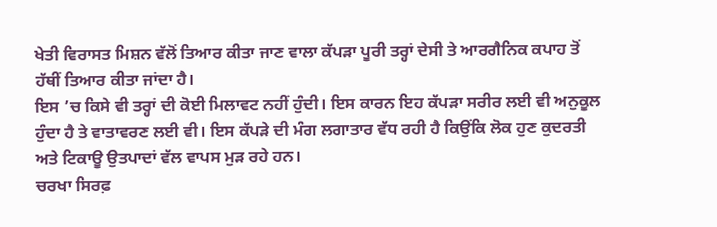ਖੇਤੀ ਵਿਰਾਸਤ ਮਿਸ਼ਨ ਵੱਲੋਂ ਤਿਆਰ ਕੀਤਾ ਜਾਣ ਵਾਲਾ ਕੱਪੜਾ ਪੂਰੀ ਤਰ੍ਹਾਂ ਦੇਸੀ ਤੇ ਆਰਗੈਨਿਕ ਕਪਾਹ ਤੋਂ ਹੱਥੀਂ ਤਿਆਰ ਕੀਤਾ ਜਾਂਦਾ ਹੈ।
ਇਸ ’ਚ ਕਿਸੇ ਵੀ ਤਰ੍ਹਾਂ ਦੀ ਕੋਈ ਮਿਲਾਵਟ ਨਹੀਂ ਹੁੰਦੀ। ਇਸ ਕਾਰਨ ਇਹ ਕੱਪੜਾ ਸਰੀਰ ਲਈ ਵੀ ਅਨੁਕੂਲ ਹੁੰਦਾ ਹੈ ਤੇ ਵਾਤਾਵਰਣ ਲਈ ਵੀ। ਇਸ ਕੱਪੜੇ ਦੀ ਮੰਗ ਲਗਾਤਾਰ ਵੱਧ ਰਹੀ ਹੈ ਕਿਉਂਕਿ ਲੋਕ ਹੁਣ ਕੁਦਰਤੀ ਅਤੇ ਟਿਕਾਊ ਉਤਪਾਦਾਂ ਵੱਲ ਵਾਪਸ ਮੁੜ ਰਹੇ ਹਨ।
ਚਰਖਾ ਸਿਰਫ਼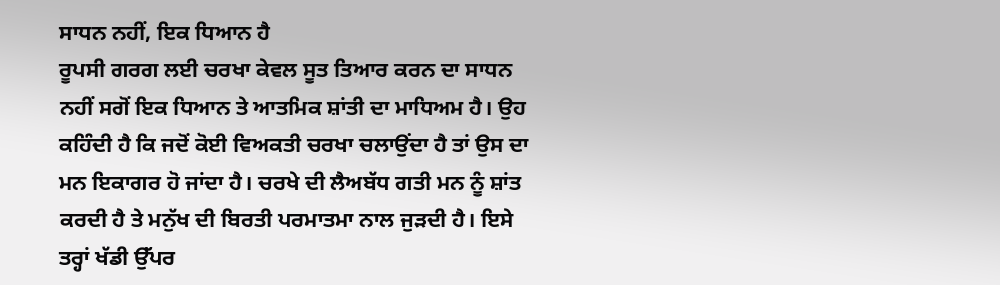ਸਾਧਨ ਨਹੀਂ, ਇਕ ਧਿਆਨ ਹੈ
ਰੂਪਸੀ ਗਰਗ ਲਈ ਚਰਖਾ ਕੇਵਲ ਸੂਤ ਤਿਆਰ ਕਰਨ ਦਾ ਸਾਧਨ ਨਹੀਂ ਸਗੋਂ ਇਕ ਧਿਆਨ ਤੇ ਆਤਮਿਕ ਸ਼ਾਂਤੀ ਦਾ ਮਾਧਿਅਮ ਹੈ। ਉਹ ਕਹਿੰਦੀ ਹੈ ਕਿ ਜਦੋਂ ਕੋਈ ਵਿਅਕਤੀ ਚਰਖਾ ਚਲਾਉਂਦਾ ਹੈ ਤਾਂ ਉਸ ਦਾ ਮਨ ਇਕਾਗਰ ਹੋ ਜਾਂਦਾ ਹੈ। ਚਰਖੇ ਦੀ ਲੈਅਬੱਧ ਗਤੀ ਮਨ ਨੂੰ ਸ਼ਾਂਤ ਕਰਦੀ ਹੈ ਤੇ ਮਨੁੱਖ ਦੀ ਬਿਰਤੀ ਪਰਮਾਤਮਾ ਨਾਲ ਜੁੜਦੀ ਹੈ। ਇਸੇ ਤਰ੍ਹਾਂ ਖੱਡੀ ਉੱਪਰ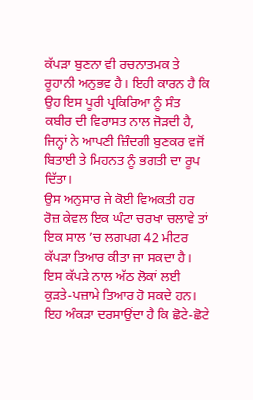ਕੱਪੜਾ ਬੁਣਨਾ ਵੀ ਰਚਨਾਤਮਕ ਤੇ ਰੂਹਾਨੀ ਅਨੁਭਵ ਹੈ। ਇਹੀ ਕਾਰਨ ਹੈ ਕਿ ਉਹ ਇਸ ਪੂਰੀ ਪ੍ਰਕਿਰਿਆ ਨੂੰ ਸੰਤ ਕਬੀਰ ਦੀ ਵਿਰਾਸਤ ਨਾਲ ਜੋੜਦੀ ਹੈ, ਜਿਨ੍ਹਾਂ ਨੇ ਆਪਣੀ ਜ਼ਿੰਦਗੀ ਬੁਣਕਰ ਵਜੋਂ ਬਿਤਾਈ ਤੇ ਮਿਹਨਤ ਨੂੰ ਭਗਤੀ ਦਾ ਰੂਪ ਦਿੱਤਾ।
ਉਸ ਅਨੁਸਾਰ ਜੇ ਕੋਈ ਵਿਅਕਤੀ ਹਰ ਰੋਜ਼ ਕੇਵਲ ਇਕ ਘੰਟਾ ਚਰਖਾ ਚਲਾਵੇ ਤਾਂ ਇਕ ਸਾਲ ’ਚ ਲਗਪਗ 42 ਮੀਟਰ ਕੱਪੜਾ ਤਿਆਰ ਕੀਤਾ ਜਾ ਸਕਦਾ ਹੈ। ਇਸ ਕੱਪੜੇ ਨਾਲ ਅੱਠ ਲੋਕਾਂ ਲਈ ਕੁੜਤੇ-ਪਜ਼ਾਮੇ ਤਿਆਰ ਹੋ ਸਕਦੇ ਹਨ। ਇਹ ਅੰਕੜਾ ਦਰਸਾਉਂਦਾ ਹੈ ਕਿ ਛੋਟੇ-ਛੋਟੇ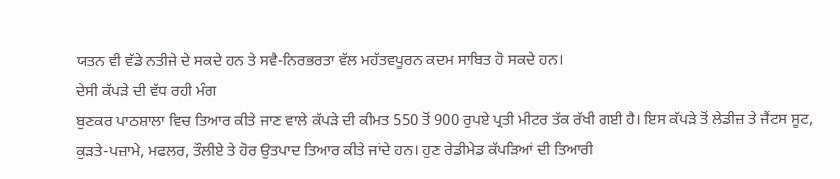ਯਤਨ ਵੀ ਵੱਡੇ ਨਤੀਜੇ ਦੇ ਸਕਦੇ ਹਨ ਤੇ ਸਵੈ-ਨਿਰਭਰਤਾ ਵੱਲ ਮਹੱਤਵਪੂਰਨ ਕਦਮ ਸਾਬਿਤ ਹੋ ਸਕਦੇ ਹਨ।
ਦੇਸੀ ਕੱਪੜੇ ਦੀ ਵੱਧ ਰਹੀ ਮੰਗ
ਬੁਣਕਰ ਪਾਠਸ਼ਾਲਾ ਵਿਚ ਤਿਆਰ ਕੀਤੇ ਜਾਣ ਵਾਲੇ ਕੱਪੜੇ ਦੀ ਕੀਮਤ 550 ਤੋਂ 900 ਰੁਪਏ ਪ੍ਰਤੀ ਮੀਟਰ ਤੱਕ ਰੱਖੀ ਗਈ ਹੈ। ਇਸ ਕੱਪੜੇ ਤੋਂ ਲੇਡੀਜ਼ ਤੇ ਜੈਂਟਸ ਸੂਟ, ਕੁੜਤੇ-ਪਜ਼ਾਮੇ, ਮਫਲਰ, ਤੌਲੀਏ ਤੇ ਹੋਰ ਉਤਪਾਦ ਤਿਆਰ ਕੀਤੇ ਜਾਂਦੇ ਹਨ। ਹੁਣ ਰੇਡੀਮੇਡ ਕੱਪੜਿਆਂ ਦੀ ਤਿਆਰੀ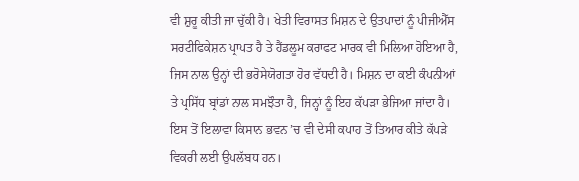ਵੀ ਸ਼ੁਰੂ ਕੀਤੀ ਜਾ ਚੁੱਕੀ ਹੈ। ਖੇਤੀ ਵਿਰਾਸਤ ਮਿਸ਼ਨ ਦੇ ਉਤਪਾਦਾਂ ਨੂੰ ਪੀਜੀਐੱਸ ਸਰਟੀਫਿਕੇਸ਼ਨ ਪ੍ਰਾਪਤ ਹੈ ਤੇ ਹੈਂਡਲੂਮ ਕਰਾਫਟ ਮਾਰਕ ਵੀ ਮਿਲਿਆ ਹੋਇਆ ਹੈ, ਜਿਸ ਨਾਲ ਉਨ੍ਹਾਂ ਦੀ ਭਰੋਸੇਯੋਗਤਾ ਹੋਰ ਵੱਧਦੀ ਹੈ। ਮਿਸ਼ਨ ਦਾ ਕਈ ਕੰਪਨੀਆਂ ਤੇ ਪ੍ਰਸਿੱਧ ਬ੍ਰਾਂਡਾਂ ਨਾਲ ਸਮਝੌਤਾ ਹੈ, ਜਿਨ੍ਹਾਂ ਨੂੰ ਇਹ ਕੱਪੜਾ ਭੇਜਿਆ ਜਾਂਦਾ ਹੈ। ਇਸ ਤੋਂ ਇਲਾਵਾ ਕਿਸਾਨ ਭਵਨ ’ਚ ਵੀ ਦੇਸੀ ਕਪਾਹ ਤੋਂ ਤਿਆਰ ਕੀਤੇ ਕੱਪੜੇ ਵਿਕਰੀ ਲਈ ਉਪਲੱਬਧ ਹਨ।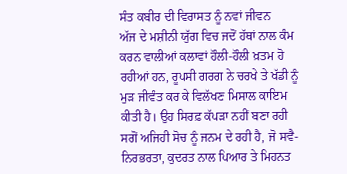ਸੰਤ ਕਬੀਰ ਦੀ ਵਿਰਾਸਤ ਨੂੰ ਨਵਾਂ ਜੀਵਨ
ਅੱਜ ਦੇ ਮਸ਼ੀਨੀ ਯੁੱਗ ਵਿਚ ਜਦੋਂ ਹੱਥਾਂ ਨਾਲ ਕੰਮ ਕਰਨ ਵਾਲੀਆਂ ਕਲਾਵਾਂ ਹੌਲੀ-ਹੌਲੀ ਖ਼ਤਮ ਹੋ ਰਹੀਆਂ ਹਨ, ਰੂਪਸੀ ਗਰਗ ਨੇ ਚਰਖੇ ਤੇ ਖੱਡੀ ਨੂੰ ਮੁੜ ਜੀਵੰਤ ਕਰ ਕੇ ਵਿਲੱਖਣ ਮਿਸਾਲ ਕਾਇਮ ਕੀਤੀ ਹੈ। ਉਹ ਸਿਰਫ਼ ਕੱਪੜਾ ਨਹੀਂ ਬਣਾ ਰਹੀ ਸਗੋਂ ਅਜਿਹੀ ਸੋਚ ਨੂੰ ਜਨਮ ਦੇ ਰਹੀ ਹੈ, ਜੋ ਸਵੈ-ਨਿਰਭਰਤਾ, ਕੁਦਰਤ ਨਾਲ ਪਿਆਰ ਤੇ ਮਿਹਨਤ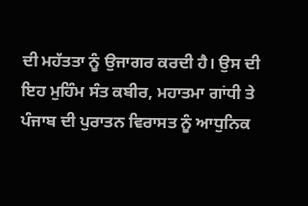ਦੀ ਮਹੱਤਤਾ ਨੂੰ ਉਜਾਗਰ ਕਰਦੀ ਹੈ। ਉਸ ਦੀ ਇਹ ਮੁਹਿੰਮ ਸੰਤ ਕਬੀਰ, ਮਹਾਤਮਾ ਗਾਂਧੀ ਤੇ ਪੰਜਾਬ ਦੀ ਪੁਰਾਤਨ ਵਿਰਾਸਤ ਨੂੰ ਆਧੁਨਿਕ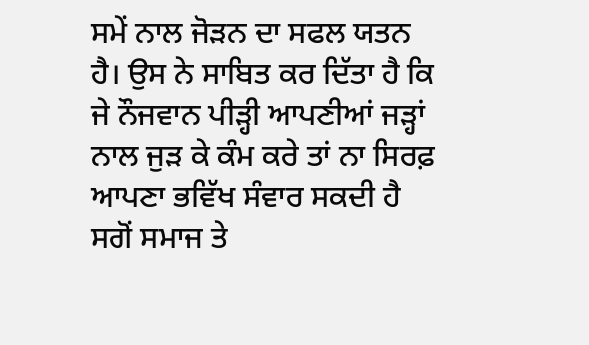ਸਮੇਂ ਨਾਲ ਜੋੜਨ ਦਾ ਸਫਲ ਯਤਨ ਹੈ। ਉਸ ਨੇ ਸਾਬਿਤ ਕਰ ਦਿੱਤਾ ਹੈ ਕਿ ਜੇ ਨੌਜਵਾਨ ਪੀੜ੍ਹੀ ਆਪਣੀਆਂ ਜੜ੍ਹਾਂ ਨਾਲ ਜੁੜ ਕੇ ਕੰਮ ਕਰੇ ਤਾਂ ਨਾ ਸਿਰਫ਼ ਆਪਣਾ ਭਵਿੱਖ ਸੰਵਾਰ ਸਕਦੀ ਹੈ ਸਗੋਂ ਸਮਾਜ ਤੇ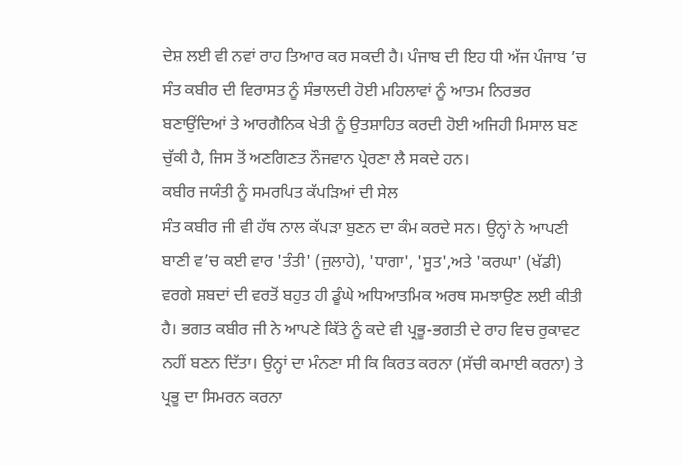ਦੇਸ਼ ਲਈ ਵੀ ਨਵਾਂ ਰਾਹ ਤਿਆਰ ਕਰ ਸਕਦੀ ਹੈ। ਪੰਜਾਬ ਦੀ ਇਹ ਧੀ ਅੱਜ ਪੰਜਾਬ ’ਚ ਸੰਤ ਕਬੀਰ ਦੀ ਵਿਰਾਸਤ ਨੂੰ ਸੰਭਾਲਦੀ ਹੋਈ ਮਹਿਲਾਵਾਂ ਨੂੰ ਆਤਮ ਨਿਰਭਰ ਬਣਾਉਂਦਿਆਂ ਤੇ ਆਰਗੈਨਿਕ ਖੇਤੀ ਨੂੰ ਉਤਸ਼ਾਹਿਤ ਕਰਦੀ ਹੋਈ ਅਜਿਹੀ ਮਿਸਾਲ ਬਣ ਚੁੱਕੀ ਹੈ, ਜਿਸ ਤੋਂ ਅਣਗਿਣਤ ਨੌਜਵਾਨ ਪ੍ਰੇਰਣਾ ਲੈ ਸਕਦੇ ਹਨ।
ਕਬੀਰ ਜਯੰਤੀ ਨੂੰ ਸਮਰਪਿਤ ਕੱਪੜਿਆਂ ਦੀ ਸੇਲ
ਸੰਤ ਕਬੀਰ ਜੀ ਵੀ ਹੱਥ ਨਾਲ ਕੱਪੜਾ ਬੁਣਨ ਦਾ ਕੰਮ ਕਰਦੇ ਸਨ। ਉਨ੍ਹਾਂ ਨੇ ਆਪਣੀ ਬਾਣੀ ਵ’ਚ ਕਈ ਵਾਰ 'ਤੰਤੀ' (ਜੁਲਾਹੇ), 'ਧਾਗਾ', 'ਸੂਤ',ਅਤੇ 'ਕਰਘਾ' (ਖੱਡੀ) ਵਰਗੇ ਸ਼ਬਦਾਂ ਦੀ ਵਰਤੋਂ ਬਹੁਤ ਹੀ ਡੂੰਘੇ ਅਧਿਆਤਮਿਕ ਅਰਥ ਸਮਝਾਉਣ ਲਈ ਕੀਤੀ ਹੈ। ਭਗਤ ਕਬੀਰ ਜੀ ਨੇ ਆਪਣੇ ਕਿੱਤੇ ਨੂੰ ਕਦੇ ਵੀ ਪ੍ਰਭੂ-ਭਗਤੀ ਦੇ ਰਾਹ ਵਿਚ ਰੁਕਾਵਟ ਨਹੀਂ ਬਣਨ ਦਿੱਤਾ। ਉਨ੍ਹਾਂ ਦਾ ਮੰਨਣਾ ਸੀ ਕਿ ਕਿਰਤ ਕਰਨਾ (ਸੱਚੀ ਕਮਾਈ ਕਰਨਾ) ਤੇ ਪ੍ਰਭੂ ਦਾ ਸਿਮਰਨ ਕਰਨਾ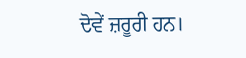ਦੋਵੇਂ ਜ਼ਰੂਰੀ ਹਨ।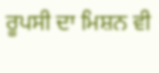ਰੂਪਸੀ ਦਾ ਮਿਸ਼ਨ ਵੀ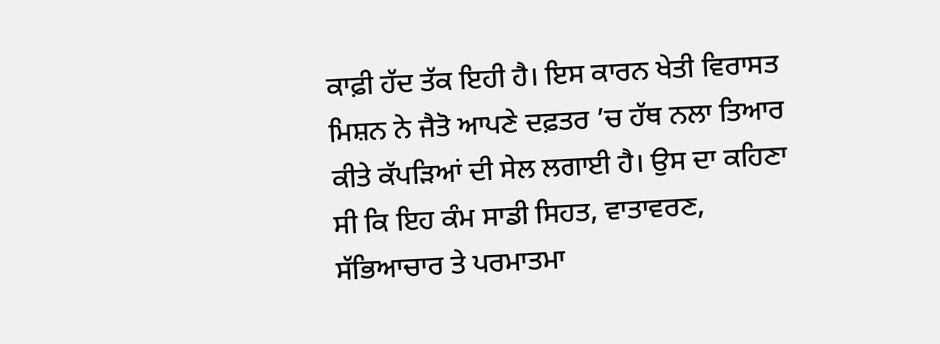ਕਾਫ਼ੀ ਹੱਦ ਤੱਕ ਇਹੀ ਹੈ। ਇਸ ਕਾਰਨ ਖੇਤੀ ਵਿਰਾਸਤ ਮਿਸ਼ਨ ਨੇ ਜੈਤੋ ਆਪਣੇ ਦਫ਼ਤਰ ’ਚ ਹੱਥ ਨਲਾ ਤਿਆਰ ਕੀਤੇ ਕੱਪੜਿਆਂ ਦੀ ਸੇਲ ਲਗਾਈ ਹੈ। ਉਸ ਦਾ ਕਹਿਣਾ ਸੀ ਕਿ ਇਹ ਕੰਮ ਸਾਡੀ ਸਿਹਤ, ਵਾਤਾਵਰਣ, ਸੱਭਿਆਚਾਰ ਤੇ ਪਰਮਾਤਮਾ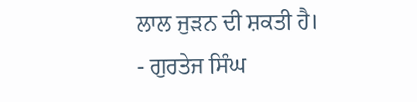ਲਾਲ ਜੁੜਨ ਦੀ ਸ਼ਕਤੀ ਹੈ।
- ਗੁਰਤੇਜ ਸਿੰਘ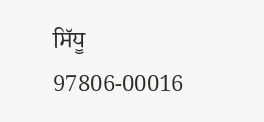ਸਿੱਧੂ
97806-00016